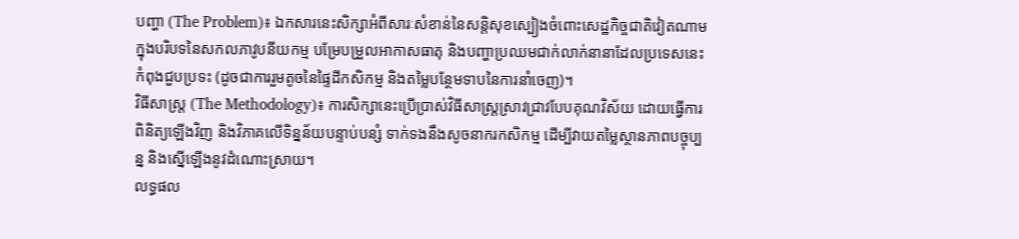បញ្ហា (The Problem)៖ ឯកសារនេះសិក្សាអំពីសារៈសំខាន់នៃសន្តិសុខស្បៀងចំពោះសេដ្ឋកិច្ចជាតិវៀតណាម ក្នុងបរិបទនៃសកលភាវូបនីយកម្ម បម្រែបម្រួលអាកាសធាតុ និងបញ្ហាប្រឈមជាក់លាក់នានាដែលប្រទេសនេះកំពុងជួបប្រទះ (ដូចជាការរួមតូចនៃផ្ទៃដីកសិកម្ម និងតម្លៃបន្ថែមទាបនៃការនាំចេញ)។
វិធីសាស្ត្រ (The Methodology)៖ ការសិក្សានេះប្រើប្រាស់វិធីសាស្ត្រស្រាវជ្រាវបែបគុណវិស័យ ដោយធ្វើការពិនិត្យឡើងវិញ និងវិភាគលើទិន្នន័យបន្ទាប់បន្សំ ទាក់ទងនឹងសូចនាករកសិកម្ម ដើម្បីវាយតម្លៃស្ថានភាពបច្ចុប្បន្ន និងស្នើឡើងនូវដំណោះស្រាយ។
លទ្ធផល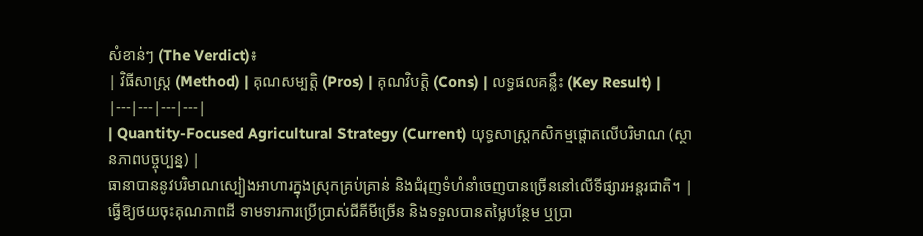សំខាន់ៗ (The Verdict)៖
| វិធីសាស្ត្រ (Method) | គុណសម្បត្តិ (Pros) | គុណវិបត្តិ (Cons) | លទ្ធផលគន្លឹះ (Key Result) |
|---|---|---|---|
| Quantity-Focused Agricultural Strategy (Current) យុទ្ធសាស្ត្រកសិកម្មផ្តោតលើបរិមាណ (ស្ថានភាពបច្ចុប្បន្ន) |
ធានាបាននូវបរិមាណស្បៀងអាហារក្នុងស្រុកគ្រប់គ្រាន់ និងជំរុញទំហំនាំចេញបានច្រើននៅលើទីផ្សារអន្តរជាតិ។ | ធ្វើឱ្យថយចុះគុណភាពដី ទាមទារការប្រើប្រាស់ជីគីមីច្រើន និងទទួលបានតម្លៃបន្ថែម ឬប្រា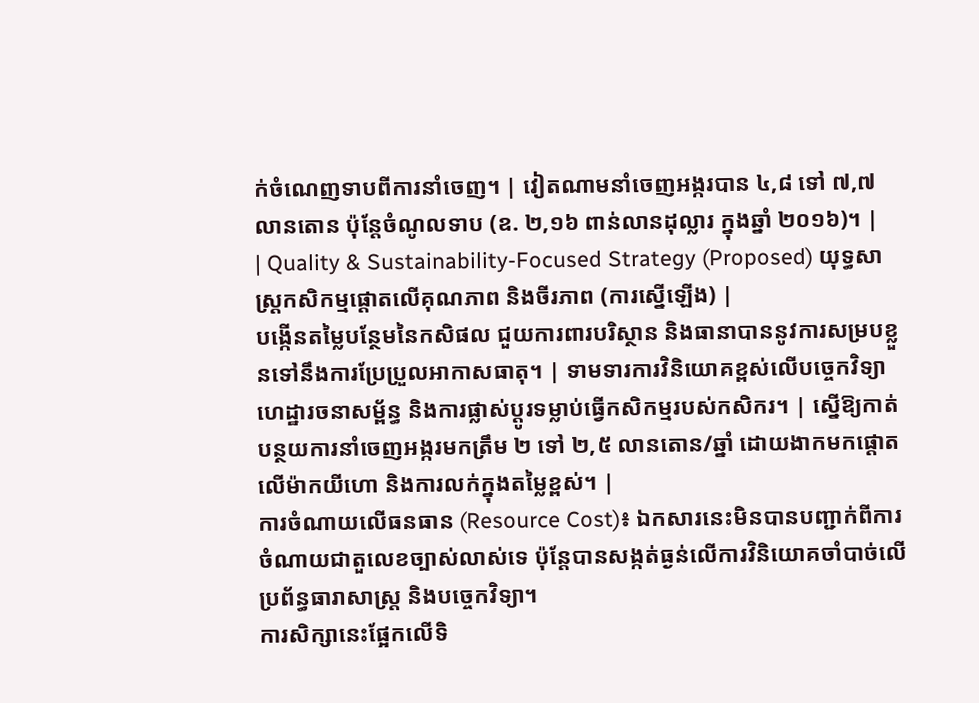ក់ចំណេញទាបពីការនាំចេញ។ | វៀតណាមនាំចេញអង្ករបាន ៤,៨ ទៅ ៧,៧ លានតោន ប៉ុន្តែចំណូលទាប (ឧ. ២,១៦ ពាន់លានដុល្លារ ក្នុងឆ្នាំ ២០១៦)។ |
| Quality & Sustainability-Focused Strategy (Proposed) យុទ្ធសាស្ត្រកសិកម្មផ្តោតលើគុណភាព និងចីរភាព (ការស្នើឡើង) |
បង្កើនតម្លៃបន្ថែមនៃកសិផល ជួយការពារបរិស្ថាន និងធានាបាននូវការសម្របខ្លួនទៅនឹងការប្រែប្រួលអាកាសធាតុ។ | ទាមទារការវិនិយោគខ្ពស់លើបច្ចេកវិទ្យា ហេដ្ឋារចនាសម្ព័ន្ធ និងការផ្លាស់ប្តូរទម្លាប់ធ្វើកសិកម្មរបស់កសិករ។ | ស្នើឱ្យកាត់បន្ថយការនាំចេញអង្ករមកត្រឹម ២ ទៅ ២,៥ លានតោន/ឆ្នាំ ដោយងាកមកផ្តោតលើម៉ាកយីហោ និងការលក់ក្នុងតម្លៃខ្ពស់។ |
ការចំណាយលើធនធាន (Resource Cost)៖ ឯកសារនេះមិនបានបញ្ជាក់ពីការចំណាយជាតួលេខច្បាស់លាស់ទេ ប៉ុន្តែបានសង្កត់ធ្ងន់លើការវិនិយោគចាំបាច់លើប្រព័ន្ធធារាសាស្ត្រ និងបច្ចេកវិទ្យា។
ការសិក្សានេះផ្អែកលើទិ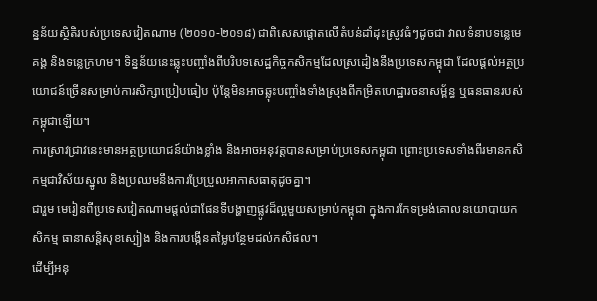ន្នន័យស្ថិតិរបស់ប្រទេសវៀតណាម (២០១០-២០១៨) ជាពិសេសផ្តោតលើតំបន់ដាំដុះស្រូវធំៗដូចជា វាលទំនាបទន្លេមេគង្គ និងទន្លេក្រហម។ ទិន្នន័យនេះឆ្លុះបញ្ចាំងពីបរិបទសេដ្ឋកិច្ចកសិកម្មដែលស្រដៀងនឹងប្រទេសកម្ពុជា ដែលផ្តល់អត្ថប្រយោជន៍ច្រើនសម្រាប់ការសិក្សាប្រៀបធៀប ប៉ុន្តែមិនអាចឆ្លុះបញ្ចាំងទាំងស្រុងពីកម្រិតហេដ្ឋារចនាសម្ព័ន្ធ ឬធនធានរបស់កម្ពុជាឡើយ។
ការស្រាវជ្រាវនេះមានអត្ថប្រយោជន៍យ៉ាងខ្លាំង និងអាចអនុវត្តបានសម្រាប់ប្រទេសកម្ពុជា ព្រោះប្រទេសទាំងពីរមានកសិកម្មជាវិស័យស្នូល និងប្រឈមនឹងការប្រែប្រួលអាកាសធាតុដូចគ្នា។
ជារួម មេរៀនពីប្រទេសវៀតណាមផ្តល់ជាផែនទីបង្ហាញផ្លូវដ៏ល្អមួយសម្រាប់កម្ពុជា ក្នុងការកែទម្រង់គោលនយោបាយកសិកម្ម ធានាសន្តិសុខស្បៀង និងការបង្កើនតម្លៃបន្ថែមដល់កសិផល។
ដើម្បីអនុ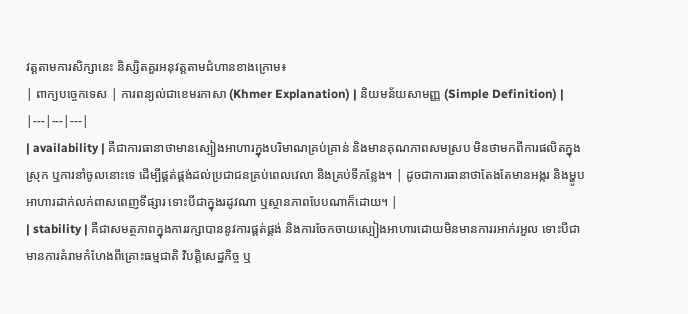វត្តតាមការសិក្សានេះ និស្សិតគួរអនុវត្តតាមជំហានខាងក្រោម៖
| ពាក្យបច្ចេកទេស | ការពន្យល់ជាខេមរភាសា (Khmer Explanation) | និយមន័យសាមញ្ញ (Simple Definition) |
|---|---|---|
| availability | គឺជាការធានាថាមានស្បៀងអាហារក្នុងបរិមាណគ្រប់គ្រាន់ និងមានគុណភាពសមស្រប មិនថាមកពីការផលិតក្នុងស្រុក ឬការនាំចូលនោះទេ ដើម្បីផ្គត់ផ្គង់ដល់ប្រជាជនគ្រប់ពេលវេលា និងគ្រប់ទីកន្លែង។ | ដូចជាការធានាថាតែងតែមានអង្ករ និងម្ហូបអាហារដាក់លក់ពាសពេញទីផ្សារ ទោះបីជាក្នុងរដូវណា ឬស្ថានភាពបែបណាក៏ដោយ។ |
| stability | គឺជាសមត្ថភាពក្នុងការរក្សាបាននូវការផ្គត់ផ្គង់ និងការចែកចាយស្បៀងអាហារដោយមិនមានការរអាក់រអួល ទោះបីជាមានការគំរាមកំហែងពីគ្រោះធម្មជាតិ វិបត្តិសេដ្ឋកិច្ច ឬ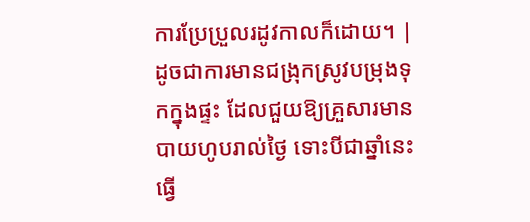ការប្រែប្រួលរដូវកាលក៏ដោយ។ | ដូចជាការមានជង្រុកស្រូវបម្រុងទុកក្នុងផ្ទះ ដែលជួយឱ្យគ្រួសារមានបាយហូបរាល់ថ្ងៃ ទោះបីជាឆ្នាំនេះធ្វើ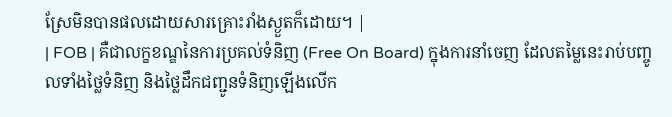ស្រែមិនបានផលដោយសារគ្រោះរាំងស្ងួតក៏ដោយ។ |
| FOB | គឺជាលក្ខខណ្ឌនៃការប្រគល់ទំនិញ (Free On Board) ក្នុងការនាំចេញ ដែលតម្លៃនេះរាប់បញ្ចូលទាំងថ្លៃទំនិញ និងថ្លៃដឹកជញ្ជូនទំនិញឡើងលើក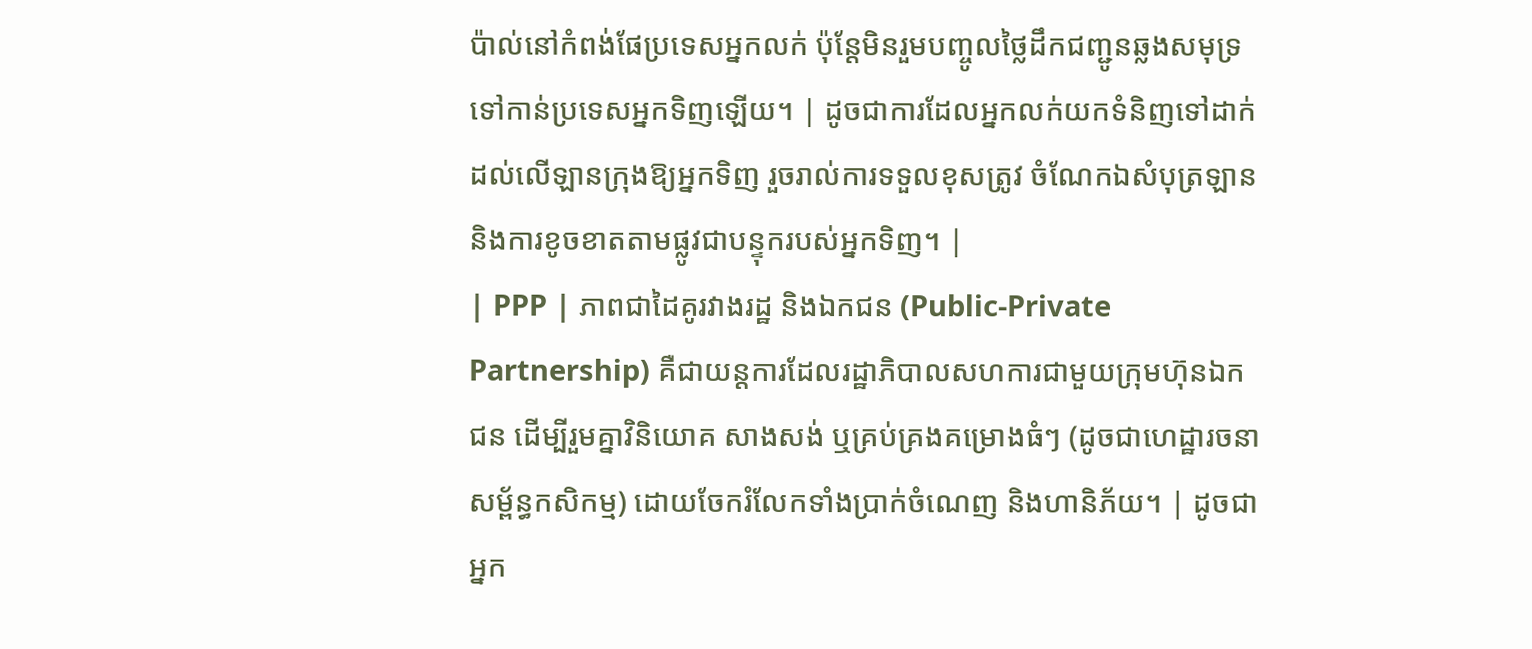ប៉ាល់នៅកំពង់ផែប្រទេសអ្នកលក់ ប៉ុន្តែមិនរួមបញ្ចូលថ្លៃដឹកជញ្ជូនឆ្លងសមុទ្រទៅកាន់ប្រទេសអ្នកទិញឡើយ។ | ដូចជាការដែលអ្នកលក់យកទំនិញទៅដាក់ដល់លើឡានក្រុងឱ្យអ្នកទិញ រួចរាល់ការទទួលខុសត្រូវ ចំណែកឯសំបុត្រឡាននិងការខូចខាតតាមផ្លូវជាបន្ទុករបស់អ្នកទិញ។ |
| PPP | ភាពជាដៃគូរវាងរដ្ឋ និងឯកជន (Public-Private Partnership) គឺជាយន្តការដែលរដ្ឋាភិបាលសហការជាមួយក្រុមហ៊ុនឯកជន ដើម្បីរួមគ្នាវិនិយោគ សាងសង់ ឬគ្រប់គ្រងគម្រោងធំៗ (ដូចជាហេដ្ឋារចនាសម្ព័ន្ធកសិកម្ម) ដោយចែករំលែកទាំងប្រាក់ចំណេញ និងហានិភ័យ។ | ដូចជាអ្នក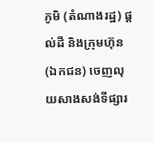ភូមិ (តំណាងរដ្ឋ) ផ្តល់ដី និងក្រុមហ៊ុន (ឯកជន) ចេញលុយសាងសង់ទីផ្សារ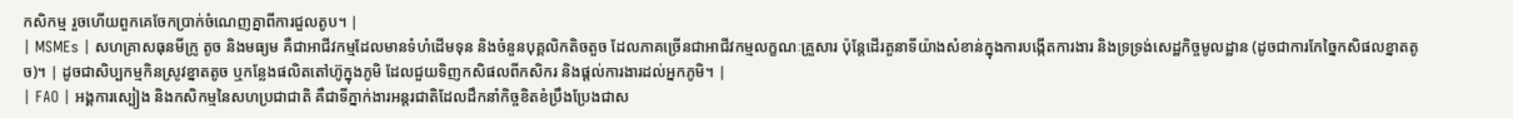កសិកម្ម រួចហើយពួកគេចែកប្រាក់ចំណេញគ្នាពីការជួលតូប។ |
| MSMEs | សហគ្រាសធុនមីក្រូ តូច និងមធ្យម គឺជាអាជីវកម្មដែលមានទំហំដើមទុន និងចំនួនបុគ្គលិកតិចតួច ដែលភាគច្រើនជាអាជីវកម្មលក្ខណៈគ្រួសារ ប៉ុន្តែដើរតួនាទីយ៉ាងសំខាន់ក្នុងការបង្កើតការងារ និងទ្រទ្រង់សេដ្ឋកិច្ចមូលដ្ឋាន (ដូចជាការកែច្នៃកសិផលខ្នាតតូច)។ | ដូចជាសិប្បកម្មកិនស្រូវខ្នាតតូច ឬកន្លែងផលិតតៅហ៊ូក្នុងភូមិ ដែលជួយទិញកសិផលពីកសិករ និងផ្តល់ការងារដល់អ្នកភូមិ។ |
| FAO | អង្គការស្បៀង និងកសិកម្មនៃសហប្រជាជាតិ គឺជាទីភ្នាក់ងារអន្តរជាតិដែលដឹកនាំកិច្ចខិតខំប្រឹងប្រែងជាស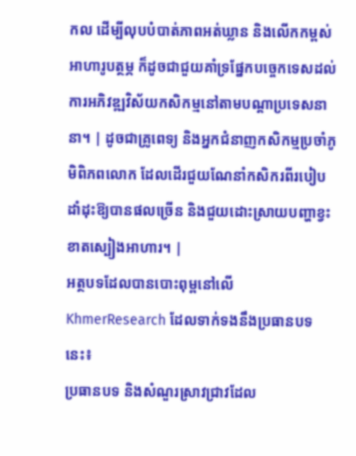កល ដើម្បីលុបបំបាត់ភាពអត់ឃ្លាន និងលើកកម្ពស់អាហារូបត្ថម្ភ ក៏ដូចជាជួយគាំទ្រផ្នែកបច្ចេកទេសដល់ការអភិវឌ្ឍវិស័យកសិកម្មនៅតាមបណ្តាប្រទេសនានា។ | ដូចជាគ្រូពេទ្យ និងអ្នកជំនាញកសិកម្មប្រចាំភូមិពិភពលោក ដែលដើរជួយណែនាំកសិករពីរបៀបដាំដុះឱ្យបានផលច្រើន និងជួយដោះស្រាយបញ្ហាខ្វះខាតស្បៀងអាហារ។ |
អត្ថបទដែលបានបោះពុម្ពនៅលើ KhmerResearch ដែលទាក់ទងនឹងប្រធានបទនេះ៖
ប្រធានបទ និងសំណួរស្រាវជ្រាវដែល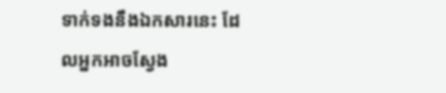ទាក់ទងនឹងឯកសារនេះ ដែលអ្នកអាចស្វែង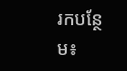រកបន្ថែម៖